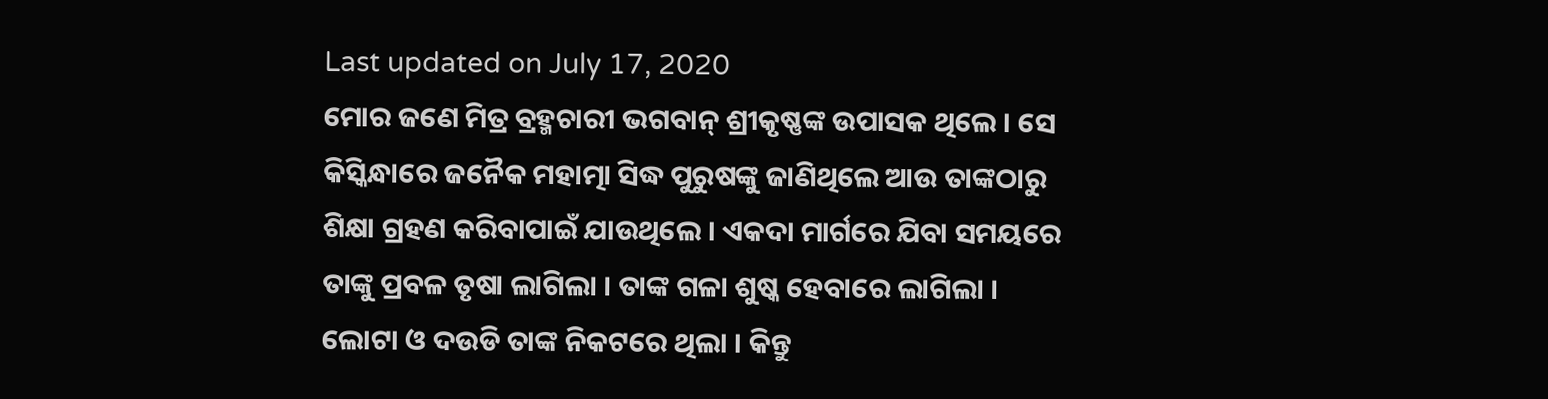Last updated on July 17, 2020
ମୋର ଜଣେ ମିତ୍ର ବ୍ରହ୍ମଚାରୀ ଭଗବାନ୍ ଶ୍ରୀକୃଷ୍ଣଙ୍କ ଉପାସକ ଥିଲେ । ସେ କିସ୍କିନ୍ଧାରେ ଜନୈକ ମହାତ୍ମା ସିଦ୍ଧ ପୁରୁଷଙ୍କୁ ଜାଣିଥିଲେ ଆଉ ତାଙ୍କଠାରୁ ଶିକ୍ଷା ଗ୍ରହଣ କରିବାପାଇଁ ଯାଉଥିଲେ । ଏକଦା ମାର୍ଗରେ ଯିବା ସମୟରେ ତାଙ୍କୁ ପ୍ରବଳ ତୃଷା ଲାଗିଲା । ତାଙ୍କ ଗଳା ଶୁଷ୍କ ହେବାରେ ଲାଗିଲା । ଲୋଟା ଓ ଦଉଡି ତାଙ୍କ ନିକଟରେ ଥିଲା । କିନ୍ତୁ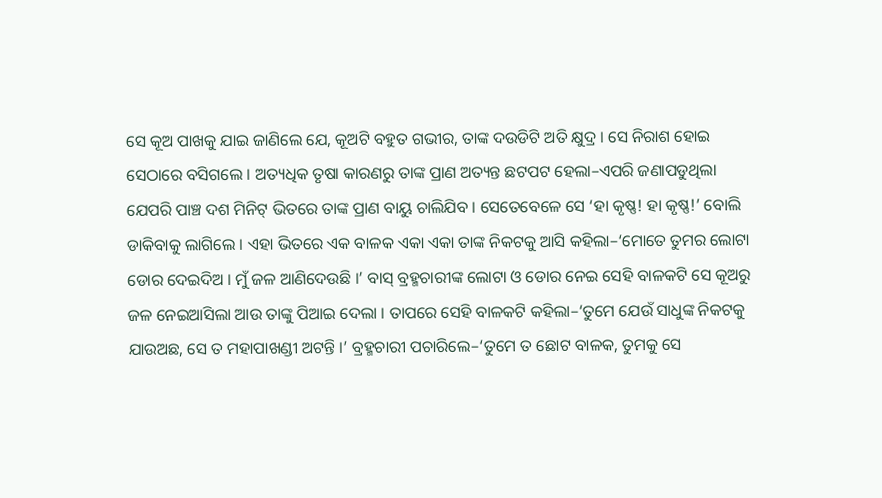ସେ କୂଅ ପାଖକୁ ଯାଇ ଜାଣିଲେ ଯେ, କୂଅଟି ବହୁତ ଗଭୀର, ତାଙ୍କ ଦଉଡିଟି ଅତି କ୍ଷୁଦ୍ର । ସେ ନିରାଶ ହୋଇ ସେଠାରେ ବସିଗଲେ । ଅତ୍ୟଧିକ ତୃଷା କାରଣରୁ ତାଙ୍କ ପ୍ରାଣ ଅତ୍ୟନ୍ତ ଛଟପଟ ହେଲା–ଏପରି ଜଣାପଡୁଥିଲା ଯେପରି ପାଞ୍ଚ ଦଶ ମିନିଟ୍ ଭିତରେ ତାଙ୍କ ପ୍ରାଣ ବାୟୁ ଚାଲିଯିବ । ସେତେବେଳେ ସେ ‘ହା କୃଷ୍ଣ! ହା କୃଷ୍ଣ!’ ବୋଲି ଡାକିବାକୁ ଲାଗିଲେ । ଏହା ଭିତରେ ଏକ ବାଳକ ଏକା ଏକା ତାଙ୍କ ନିକଟକୁ ଆସି କହିଲା–‘ମୋତେ ତୁମର ଲୋଟା ଡୋର ଦେଇଦିଅ । ମୁଁ ଜଳ ଆଣିଦେଉଛି ।’ ବାସ୍ ବ୍ରହ୍ମଚାରୀଙ୍କ ଲୋଟା ଓ ଡୋର ନେଇ ସେହି ବାଳକଟି ସେ କୂଅରୁ ଜଳ ନେଇଆସିଲା ଆଉ ତାଙ୍କୁ ପିଆଇ ଦେଲା । ତାପରେ ସେହି ବାଳକଟି କହିଲା–‘ତୁମେ ଯେଉଁ ସାଧୁଙ୍କ ନିକଟକୁ ଯାଉଅଛ, ସେ ତ ମହାପାଖଣ୍ଡୀ ଅଟନ୍ତି ।’ ବ୍ରହ୍ମଚାରୀ ପଚାରିଲେ–‘ତୁମେ ତ ଛୋଟ ବାଳକ, ତୁମକୁ ସେ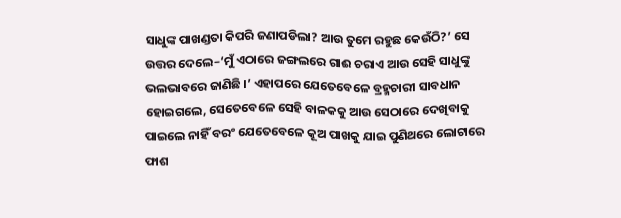ସାଧୁଙ୍କ ପାଖଣ୍ଡତା କିପରି ଜଣାପଡିଲା? ଆଉ ତୁମେ ରହୁଛ କେଉଁଠି?’ ସେ ଉତ୍ତର ଦେଲେ–‘ମୁଁ ଏଠାରେ ଜଙ୍ଗଲରେ ଗାଈ ଚରାଏ ଆଉ ସେହି ସାଧୁଙ୍କୁ ଭଲଭାବରେ ଜାଣିଛି ।’ ଏହାପରେ ଯେତେବେଳେ ବ୍ରହ୍ମଚାରୀ ସାବଧାନ ହୋଇଗଲେ, ସେତେବେଳେ ସେହି ବାଳକକୁ ଆଉ ସେଠାରେ ଦେଖିବାକୁ ପାଇଲେ ନାହିଁ ବରଂ ଯେତେବେଳେ କୂଅ ପାଖକୁ ଯାଇ ପୁଣିଥରେ ଲୋଟାରେ ଫାଶ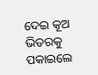ଦେଇ କୂଅ ଭିତରକୁ ପକାଇଲେ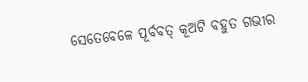ସେତେବେଳେ ପୂର୍ବବତ୍ କୂଅଟି ବହୁତ ଗଭୀର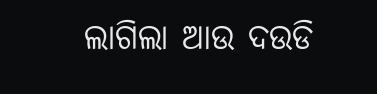ଲାଗିଲା ଆଉ ଦଉଡି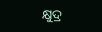କ୍ଷୁଦ୍ର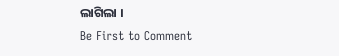ଲାଗିଲା ।
Be First to Comment